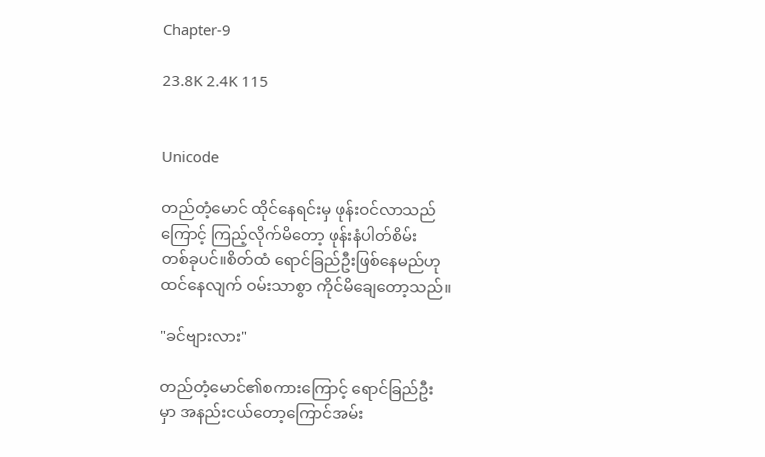Chapter-9

23.8K 2.4K 115


Unicode

တည်တံ့မောင် ထိုင်နေရင်းမှ ဖုန်းဝင်လာသည်
ကြောင့် ကြည့်လိုက်မိတော့ ဖုန်းနံပါတ်စိမ်း
တစ်ခုပင်။စိတ်ထံ ရောင်ခြည်ဦးဖြစ်နေမည်ဟု
ထင်နေလျက် ဝမ်းသာစွာ ကိုင်မိချေတော့သည်။

"ခင်ဗျားလား"

တည်တံ့မောင်၏စကားကြောင့် ရောင်ခြည်ဦး
မှာ အနည်းငယ်တော့ကြောင်အမ်း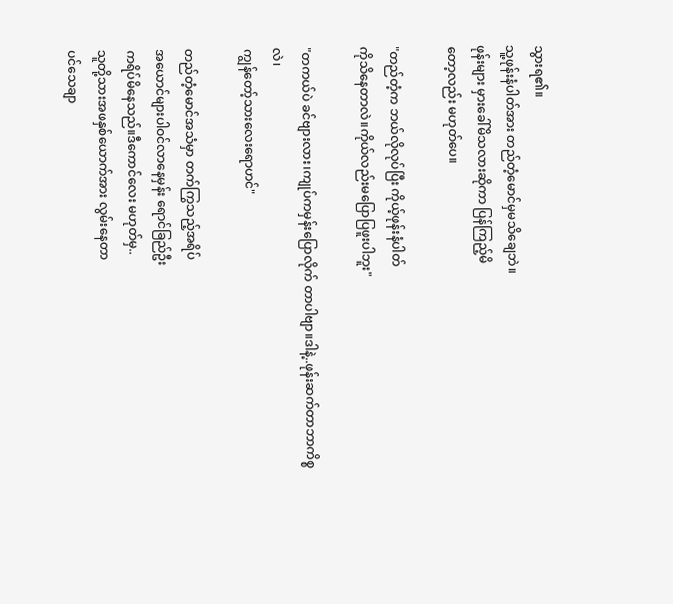သွားရ၏။
သူ့ဖုန်းနံပါတ်အား တည်တံ့မောင်မှမသိချေဘဲ။
ဖုန်းများ မှားခေါ်မိသလားဆိုကာ ပြန်ကြည့်မိ
တော့လည်း မဟုတ်ပေ။

"တည်တံ့က ဘယ်လိုလုပ်ပြီး ကိုယ့်ဖုန်းနံပါတ်
ကိုသိနေတာလဲ။ကိုယ်လည်းမပြောပြဖူးပါဘူး"

"တကယ်ပဲ ခင်ဗျားလား၊ကျုပ်ကမှန်းပြောလိုက် တာပါဗျာ။ဒါနဲ့..ဖုန်းဆက်တာဘာကိစ္စလဲ၊
ကျွန်တော့်သားလေးရောဟင်"

တည်တံ့မောင်အသံမှာ တက်ကြွသည့်အရိပ်
အယောင်များပါဝင်လာနေမှန်း ရောင်ခြည်ဦး
ကရိပ်မိနေသည်။ဒီကောင်လေး မဟုတ်မှ..
သူတို့သားအဖနှစ်ယောက်အား လွမ်းနေတာ
ပင်သေချာ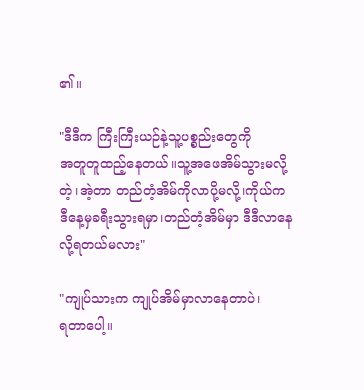၏။

"ဒီဒီက ကြီးကြီးယဉ်နဲ့သူ့ပစ္စည်းတွေကို
အတူတူထည့်နေတယ်။သူ့အဖေအိမ်သွားမလို့
တဲ့၊အဲ့တာ တည်တံ့အိမ်ကိုလာပို့မလို့၊ကိုယ်က
ဒီနေ့မှခရီးသွားရမှာ၊တည်တံ့အိမ်မှာ ဒီဒီလာနေ
လို့ရတယ်မလား"

"ကျုပ်သားက ကျုပ်အိမ်မှာလာနေတာပဲ၊
ရတာပေါ့။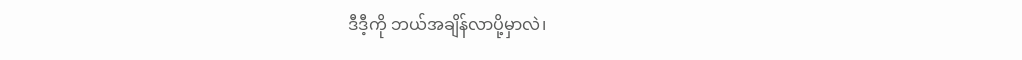ဒီဒီ့ကို ဘယ်အချိန်လာပို့မှာလဲ၊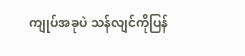ကျုပ်အခုပဲ သန်လျင်ကိုပြန်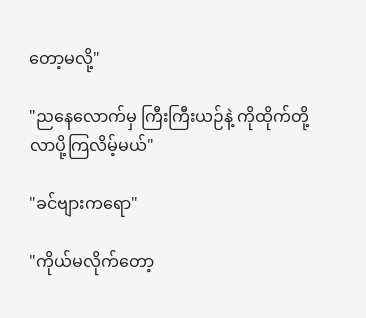တော့မလို့"

"ညနေလောက်မှ ကြီးကြီးယဉ်နဲ့ ကိုထိုက်တို့
လာပို့ကြလိမ့်မယ်"

"ခင်ဗျားကရော"

"ကိုယ်မလိုက်တော့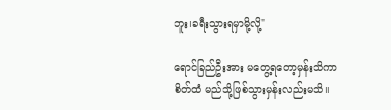ဘူး၊ခရီးသွားရမှာမို့လို့"

ရောင်ခြည်ဦးအား မတွေ့ရတော့မှန်းသိကာ
စိတ်ထံ မည်သို့ဖြစ်သွားမှန်းလည်းမသိ။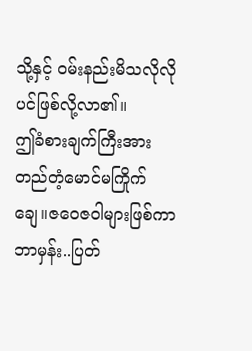သို့နှင့် ဝမ်းနည်းမိသလိုလိုပင်ဖြစ်လို့လာ၏။
ဤခံစားချက်ကြီးအား တည်တံ့မောင်မကြိုက်
ချေ။ဇဝေဇဝါများဖြစ်ကာ ဘာမှန်း..ပြတ်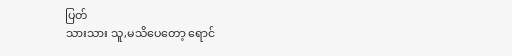ပြတ်
သားသား သူ,မသိပေတော့ ရောင်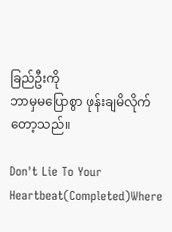ခြည်ဦးကို
ဘာမှမပြောစွာ ဖုန်းချမိလိုက်တော့သည်။

Don't Lie To Your Heartbeat(Completed)Where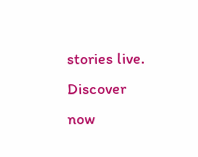stories live. Discover now